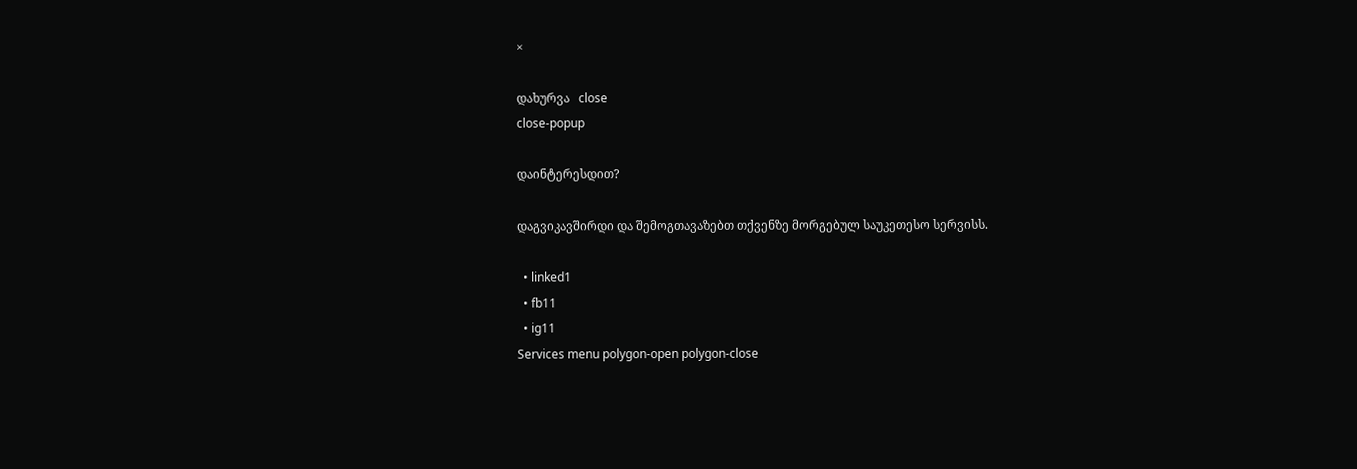×

დახურვა   close
close-popup

დაინტერესდით?

დაგვიკავშირდი და შემოგთავაზებთ თქვენზე მორგებულ საუკეთესო სერვისს.

  • linked1
  • fb11
  • ig11
Services menu polygon-open polygon-close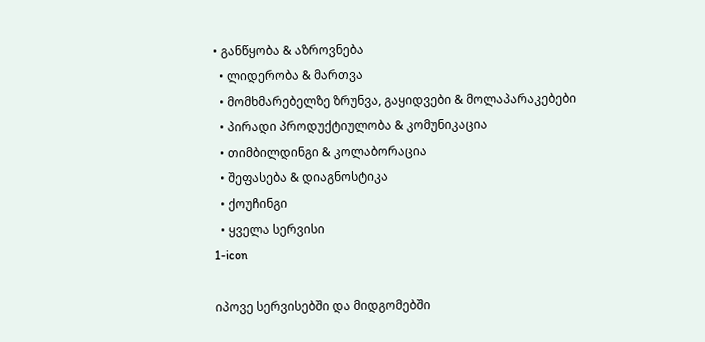• განწყობა & აზროვნება
  • ლიდერობა & მართვა
  • მომხმარებელზე ზრუნვა, გაყიდვები & მოლაპარაკებები
  • პირადი პროდუქტიულობა & კომუნიკაცია
  • თიმბილდინგი & კოლაბორაცია
  • შეფასება & დიაგნოსტიკა
  • ქოუჩინგი
  • ყველა სერვისი
1-icon

იპოვე სერვისებში და მიდგომებში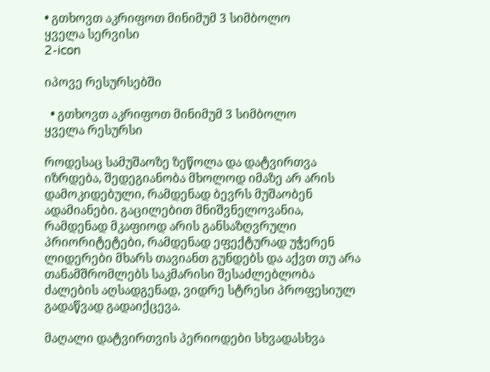• გთხოვთ აკრიფოთ მინიმუმ 3 სიმბოლო
ყველა სერვისი
2-icon

იპოვე რესურსებში

  • გთხოვთ აკრიფოთ მინიმუმ 3 სიმბოლო
ყველა რესურსი

როდესაც სამუშაოზე ზეწოლა და დატვირთვა იზრდება, შედეგიანობა მხოლოდ იმაზე არ არის დამოკიდებული, რამდენად ბევრს მუშაობენ ადამიანები. გაცილებით მნიშვნელოვანია, რამდენად მკაფიოდ არის განსაზღვრული პრიორიტეტები, რამდენად ეფექტურად უჭერენ ლიდერები მხარს თავიანთ გუნდებს და აქვთ თუ არა თანამშრომლებს საკმარისი შესაძლებლობა ძალების აღსადგენად, ვიდრე სტრესი პროფესიულ გადაწვად გადაიქცევა.

მაღალი დატვირთვის პერიოდები სხვადასხვა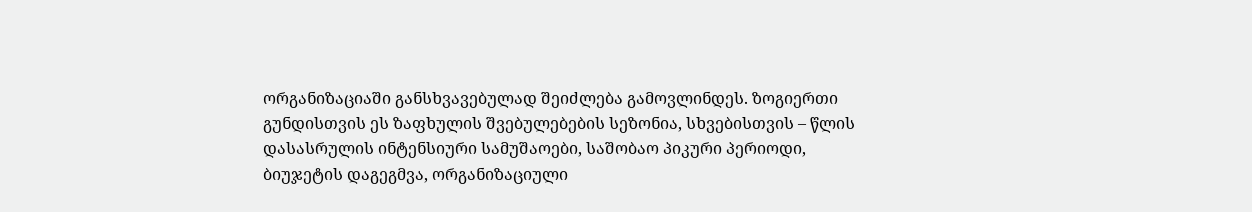ორგანიზაციაში განსხვავებულად შეიძლება გამოვლინდეს. ზოგიერთი გუნდისთვის ეს ზაფხულის შვებულებების სეზონია, სხვებისთვის – წლის დასასრულის ინტენსიური სამუშაოები, საშობაო პიკური პერიოდი, ბიუჯეტის დაგეგმვა, ორგანიზაციული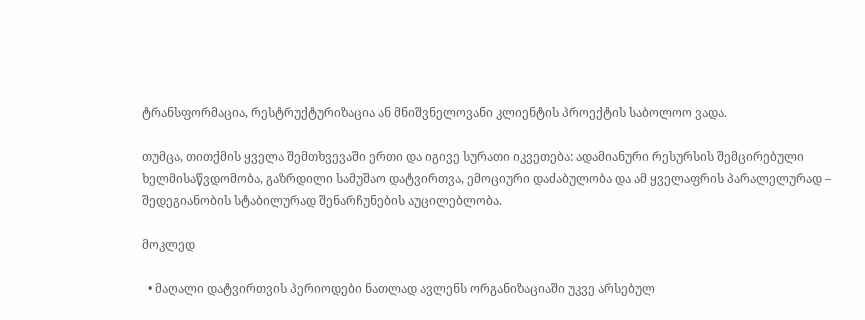ტრანსფორმაცია, რესტრუქტურიზაცია ან მნიშვნელოვანი კლიენტის პროექტის საბოლოო ვადა.

თუმცა, თითქმის ყველა შემთხვევაში ერთი და იგივე სურათი იკვეთება: ადამიანური რესურსის შემცირებული ხელმისაწვდომობა, გაზრდილი სამუშაო დატვირთვა, ემოციური დაძაბულობა და ამ ყველაფრის პარალელურად – შედეგიანობის სტაბილურად შენარჩუნების აუცილებლობა.

მოკლედ

  • მაღალი დატვირთვის პერიოდები ნათლად ავლენს ორგანიზაციაში უკვე არსებულ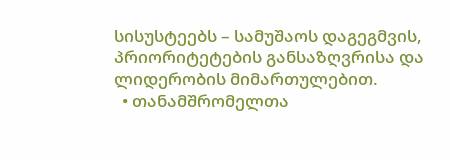სისუსტეებს – სამუშაოს დაგეგმვის, პრიორიტეტების განსაზღვრისა და ლიდერობის მიმართულებით.
  • თანამშრომელთა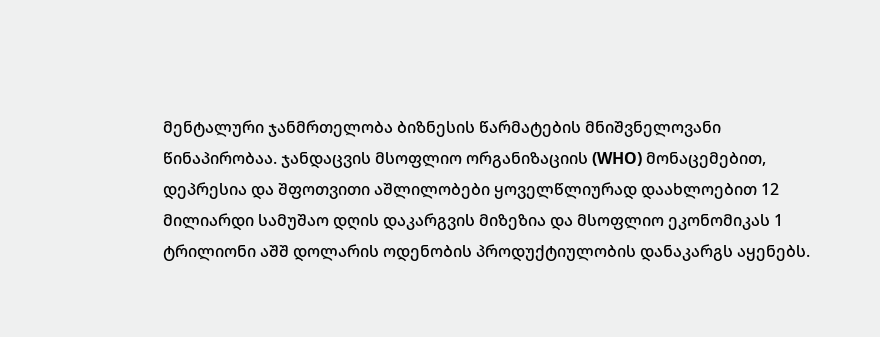მენტალური ჯანმრთელობა ბიზნესის წარმატების მნიშვნელოვანი წინაპირობაა. ჯანდაცვის მსოფლიო ორგანიზაციის (WHO) მონაცემებით, დეპრესია და შფოთვითი აშლილობები ყოველწლიურად დაახლოებით 12 მილიარდი სამუშაო დღის დაკარგვის მიზეზია და მსოფლიო ეკონომიკას 1 ტრილიონი აშშ დოლარის ოდენობის პროდუქტიულობის დანაკარგს აყენებს.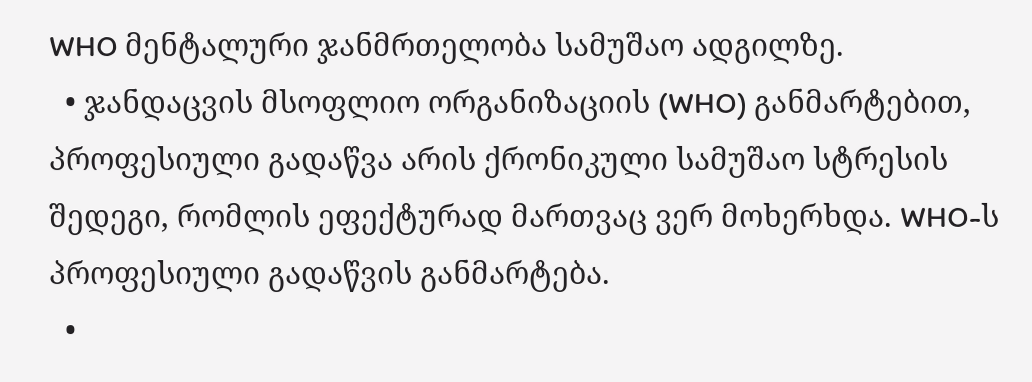WHO მენტალური ჯანმრთელობა სამუშაო ადგილზე.
  • ჯანდაცვის მსოფლიო ორგანიზაციის (WHO) განმარტებით, პროფესიული გადაწვა არის ქრონიკული სამუშაო სტრესის შედეგი, რომლის ეფექტურად მართვაც ვერ მოხერხდა. WHO-ს პროფესიული გადაწვის განმარტება.
  •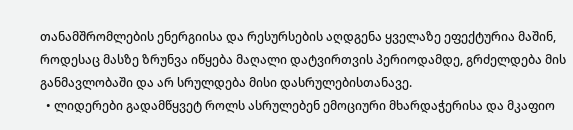თანამშრომლების ენერგიისა და რესურსების აღდგენა ყველაზე ეფექტურია მაშინ, როდესაც მასზე ზრუნვა იწყება მაღალი დატვირთვის პერიოდამდე, გრძელდება მის განმავლობაში და არ სრულდება მისი დასრულებისთანავე.
  • ლიდერები გადამწყვეტ როლს ასრულებენ ემოციური მხარდაჭერისა და მკაფიო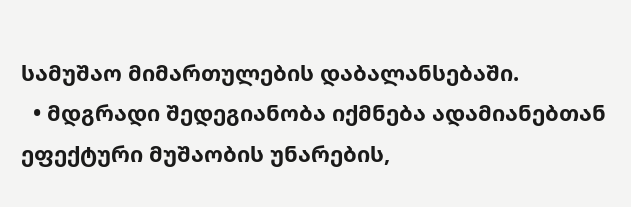სამუშაო მიმართულების დაბალანსებაში.
  • მდგრადი შედეგიანობა იქმნება ადამიანებთან ეფექტური მუშაობის უნარების,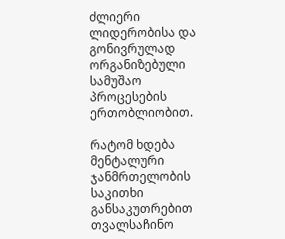ძლიერი ლიდერობისა და გონივრულად ორგანიზებული სამუშაო პროცესების ერთობლიობით.

რატომ ხდება მენტალური ჯანმრთელობის საკითხი განსაკუთრებით თვალსაჩინო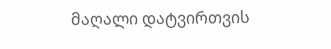მაღალი დატვირთვის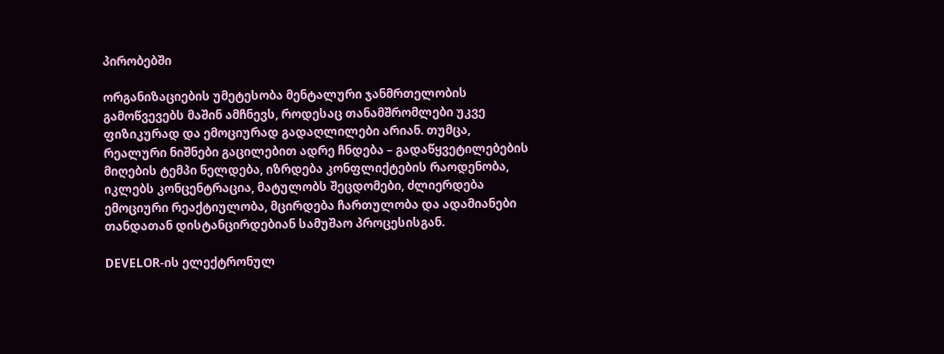პირობებში

ორგანიზაციების უმეტესობა მენტალური ჯანმრთელობის გამოწვევებს მაშინ ამჩნევს, როდესაც თანამშრომლები უკვე ფიზიკურად და ემოციურად გადაღლილები არიან. თუმცა, რეალური ნიშნები გაცილებით ადრე ჩნდება – გადაწყვეტილებების მიღების ტემპი ნელდება, იზრდება კონფლიქტების რაოდენობა, იკლებს კონცენტრაცია, მატულობს შეცდომები, ძლიერდება ემოციური რეაქტიულობა, მცირდება ჩართულობა და ადამიანები თანდათან დისტანცირდებიან სამუშაო პროცესისგან.

DEVELOR-ის ელექტრონულ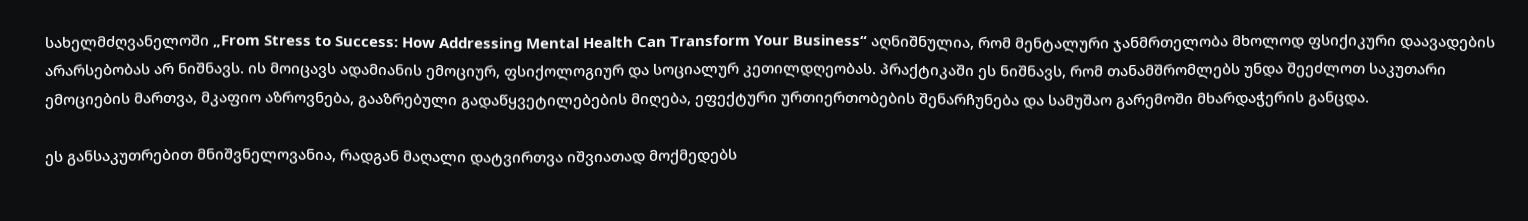სახელმძღვანელოში „From Stress to Success: How Addressing Mental Health Can Transform Your Business“ აღნიშნულია, რომ მენტალური ჯანმრთელობა მხოლოდ ფსიქიკური დაავადების არარსებობას არ ნიშნავს. ის მოიცავს ადამიანის ემოციურ, ფსიქოლოგიურ და სოციალურ კეთილდღეობას. პრაქტიკაში ეს ნიშნავს, რომ თანამშრომლებს უნდა შეეძლოთ საკუთარი ემოციების მართვა, მკაფიო აზროვნება, გააზრებული გადაწყვეტილებების მიღება, ეფექტური ურთიერთობების შენარჩუნება და სამუშაო გარემოში მხარდაჭერის განცდა.

ეს განსაკუთრებით მნიშვნელოვანია, რადგან მაღალი დატვირთვა იშვიათად მოქმედებს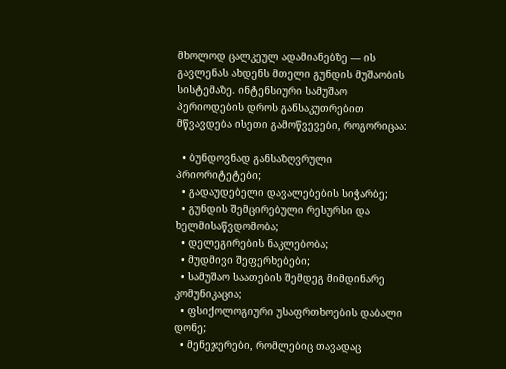მხოლოდ ცალკეულ ადამიანებზე — ის გავლენას ახდენს მთელი გუნდის მუშაობის სისტემაზე. ინტენსიური სამუშაო პერიოდების დროს განსაკუთრებით მწვავდება ისეთი გამოწვევები, როგორიცაა:

  • ბუნდოვნად განსაზღვრული პრიორიტეტები;
  • გადაუდებელი დავალებების სიჭარბე;
  • გუნდის შემცირებული რესურსი და ხელმისაწვდომობა;
  • დელეგირების ნაკლებობა;
  • მუდმივი შეფერხებები;
  • სამუშაო საათების შემდეგ მიმდინარე კომუნიკაცია;
  • ფსიქოლოგიური უსაფრთხოების დაბალი დონე;
  • მენეჯერები, რომლებიც თავადაც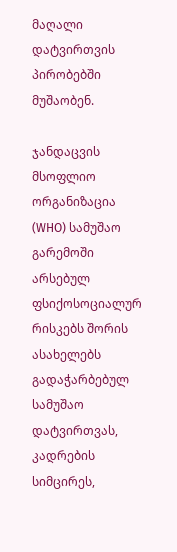მაღალი დატვირთვის პირობებში მუშაობენ.

ჯანდაცვის მსოფლიო ორგანიზაცია (WHO) სამუშაო გარემოში არსებულ ფსიქოსოციალურ რისკებს შორის ასახელებს გადაჭარბებულ სამუშაო დატვირთვას, კადრების სიმცირეს,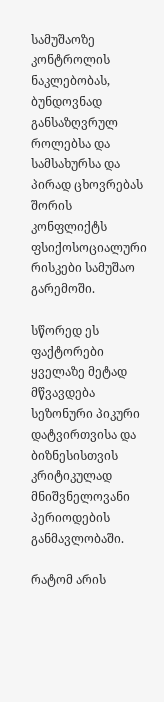სამუშაოზე კონტროლის ნაკლებობას, ბუნდოვნად განსაზღვრულ როლებსა და სამსახურსა და პირად ცხოვრებას შორის კონფლიქტს ფსიქოსოციალური რისკები სამუშაო გარემოში.

სწორედ ეს ფაქტორები ყველაზე მეტად მწვავდება სეზონური პიკური დატვირთვისა და ბიზნესისთვის კრიტიკულად მნიშვნელოვანი პერიოდების განმავლობაში.

რატომ არის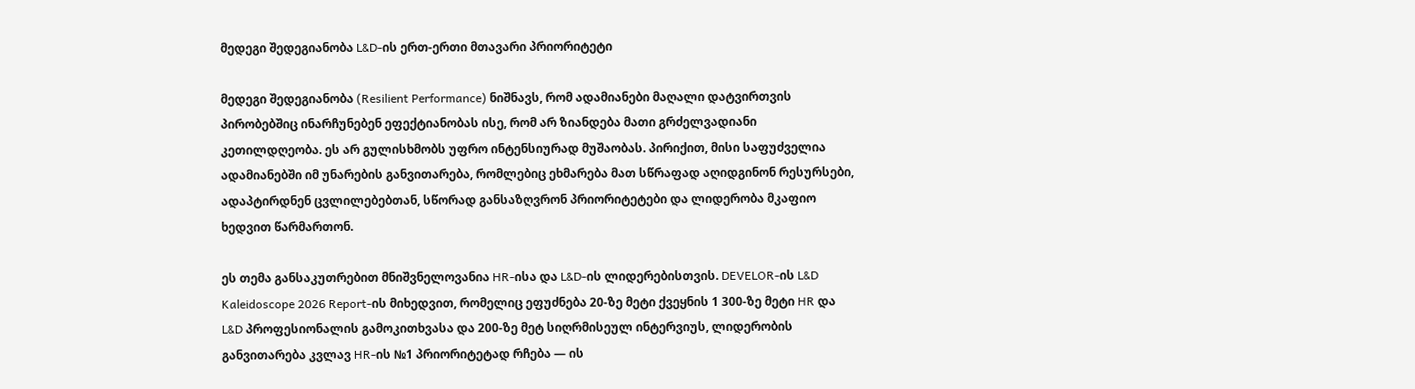მედეგი შედეგიანობა L&D-ის ერთ-ერთი მთავარი პრიორიტეტი

მედეგი შედეგიანობა (Resilient Performance) ნიშნავს, რომ ადამიანები მაღალი დატვირთვის პირობებშიც ინარჩუნებენ ეფექტიანობას ისე, რომ არ ზიანდება მათი გრძელვადიანი კეთილდღეობა. ეს არ გულისხმობს უფრო ინტენსიურად მუშაობას. პირიქით, მისი საფუძველია ადამიანებში იმ უნარების განვითარება, რომლებიც ეხმარება მათ სწრაფად აღიდგინონ რესურსები, ადაპტირდნენ ცვლილებებთან, სწორად განსაზღვრონ პრიორიტეტები და ლიდერობა მკაფიო ხედვით წარმართონ.

ეს თემა განსაკუთრებით მნიშვნელოვანია HR-ისა და L&D-ის ლიდერებისთვის. DEVELOR-ის L&D Kaleidoscope 2026 Report-ის მიხედვით, რომელიც ეფუძნება 20-ზე მეტი ქვეყნის 1 300-ზე მეტი HR და L&D პროფესიონალის გამოკითხვასა და 200-ზე მეტ სიღრმისეულ ინტერვიუს, ლიდერობის განვითარება კვლავ HR-ის №1 პრიორიტეტად რჩება — ის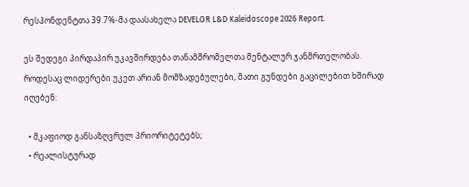რესპონდენტთა 39.7%-მა დაასახელა DEVELOR L&D Kaleidoscope 2026 Report.

ეს შედეგი პირდაპირ უკავშირდება თანამშრომელთა მენტალურ ჯანმრთელობას. როდესაც ლიდერები უკეთ არიან მომზადებულები, მათი გუნდები გაცილებით ხშირად იღებენ:

  • მკაფიოდ განსაზღვრულ პრიორიტეტებს;
  • რეალისტურად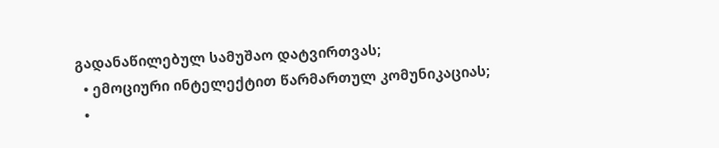გადანაწილებულ სამუშაო დატვირთვას;
  • ემოციური ინტელექტით წარმართულ კომუნიკაციას;
  •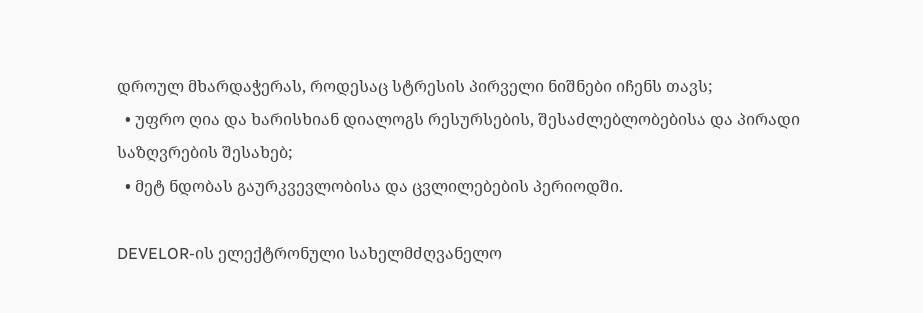დროულ მხარდაჭერას, როდესაც სტრესის პირველი ნიშნები იჩენს თავს;
  • უფრო ღია და ხარისხიან დიალოგს რესურსების, შესაძლებლობებისა და პირადი საზღვრების შესახებ;
  • მეტ ნდობას გაურკვევლობისა და ცვლილებების პერიოდში.

DEVELOR-ის ელექტრონული სახელმძღვანელო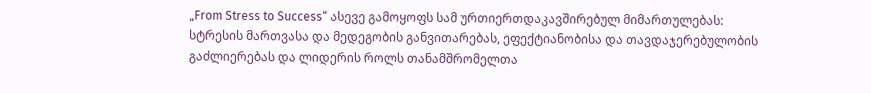„From Stress to Success“ ასევე გამოყოფს სამ ურთიერთდაკავშირებულ მიმართულებას: სტრესის მართვასა და მედეგობის განვითარებას, ეფექტიანობისა და თავდაჯერებულობის გაძლიერებას და ლიდერის როლს თანამშრომელთა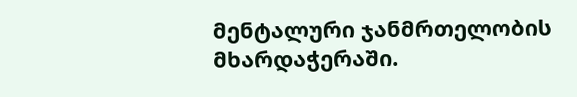მენტალური ჯანმრთელობის მხარდაჭერაში.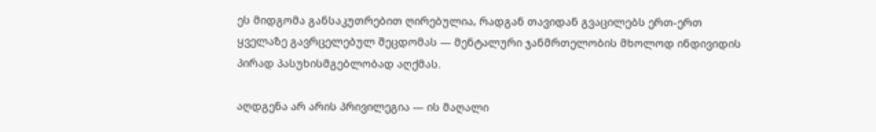ეს მიდგომა განსაკუთრებით ღირებულია, რადგან თავიდან გვაცილებს ერთ-ერთ ყველაზე გავრცელებულ შეცდომას — მენტალური ჯანმრთელობის მხოლოდ ინდივიდის პირად პასუხისმგებლობად აღქმას.

აღდგენა არ არის პრივილეგია — ის მაღალი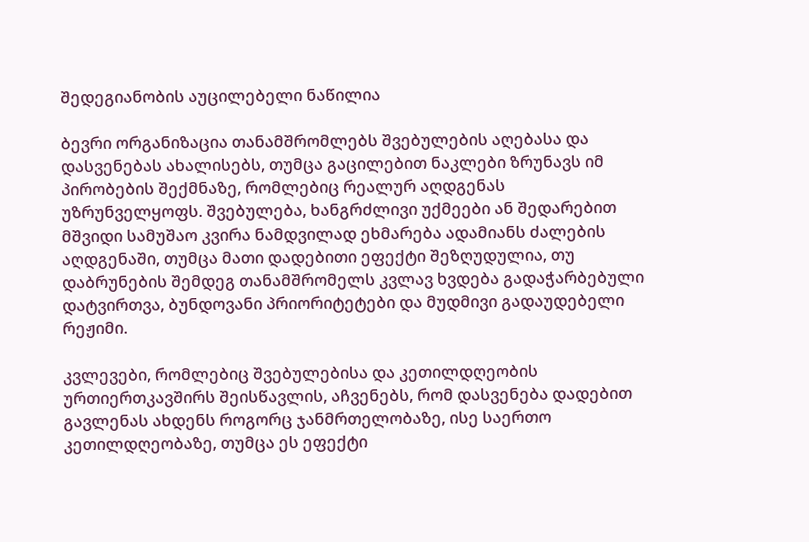შედეგიანობის აუცილებელი ნაწილია

ბევრი ორგანიზაცია თანამშრომლებს შვებულების აღებასა და დასვენებას ახალისებს, თუმცა გაცილებით ნაკლები ზრუნავს იმ პირობების შექმნაზე, რომლებიც რეალურ აღდგენას უზრუნველყოფს. შვებულება, ხანგრძლივი უქმეები ან შედარებით მშვიდი სამუშაო კვირა ნამდვილად ეხმარება ადამიანს ძალების აღდგენაში, თუმცა მათი დადებითი ეფექტი შეზღუდულია, თუ დაბრუნების შემდეგ თანამშრომელს კვლავ ხვდება გადაჭარბებული დატვირთვა, ბუნდოვანი პრიორიტეტები და მუდმივი გადაუდებელი რეჟიმი.

კვლევები, რომლებიც შვებულებისა და კეთილდღეობის ურთიერთკავშირს შეისწავლის, აჩვენებს, რომ დასვენება დადებით გავლენას ახდენს როგორც ჯანმრთელობაზე, ისე საერთო კეთილდღეობაზე, თუმცა ეს ეფექტი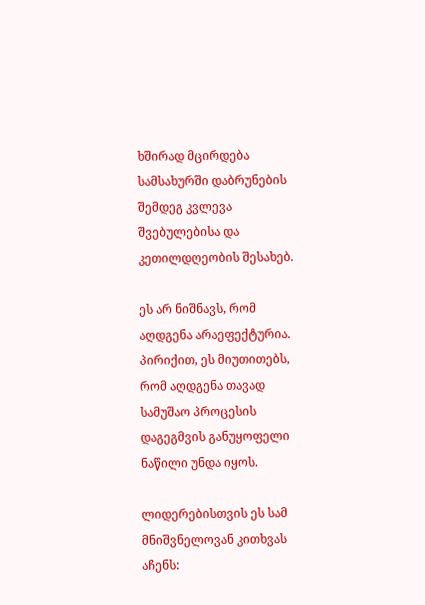ხშირად მცირდება სამსახურში დაბრუნების შემდეგ კვლევა შვებულებისა და კეთილდღეობის შესახებ.

ეს არ ნიშნავს, რომ აღდგენა არაეფექტურია. პირიქით, ეს მიუთითებს, რომ აღდგენა თავად სამუშაო პროცესის დაგეგმვის განუყოფელი ნაწილი უნდა იყოს.

ლიდერებისთვის ეს სამ მნიშვნელოვან კითხვას აჩენს: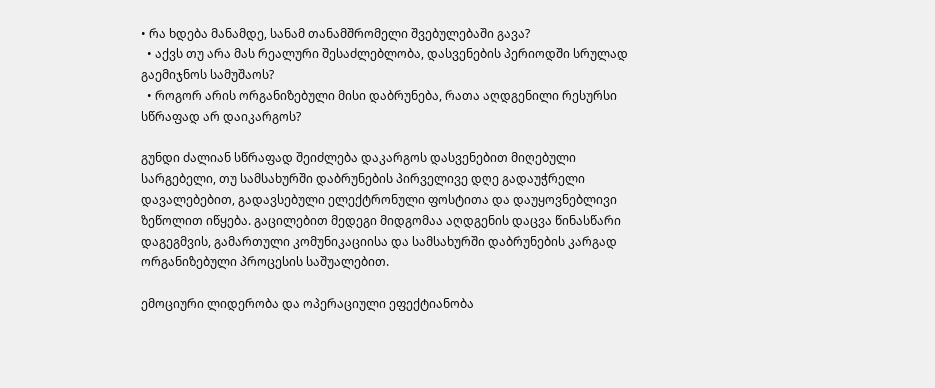• რა ხდება მანამდე, სანამ თანამშრომელი შვებულებაში გავა?
  • აქვს თუ არა მას რეალური შესაძლებლობა, დასვენების პერიოდში სრულად გაემიჯნოს სამუშაოს?
  • როგორ არის ორგანიზებული მისი დაბრუნება, რათა აღდგენილი რესურსი სწრაფად არ დაიკარგოს?

გუნდი ძალიან სწრაფად შეიძლება დაკარგოს დასვენებით მიღებული სარგებელი, თუ სამსახურში დაბრუნების პირველივე დღე გადაუჭრელი დავალებებით, გადავსებული ელექტრონული ფოსტითა და დაუყოვნებლივი ზეწოლით იწყება. გაცილებით მედეგი მიდგომაა აღდგენის დაცვა წინასწარი დაგეგმვის, გამართული კომუნიკაციისა და სამსახურში დაბრუნების კარგად ორგანიზებული პროცესის საშუალებით.

ემოციური ლიდერობა და ოპერაციული ეფექტიანობა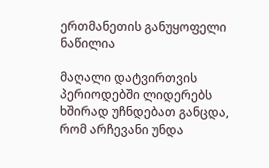ერთმანეთის განუყოფელი ნაწილია

მაღალი დატვირთვის პერიოდებში ლიდერებს ხშირად უჩნდებათ განცდა, რომ არჩევანი უნდა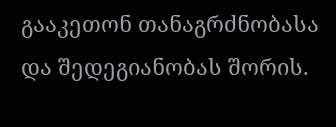გააკეთონ თანაგრძნობასა და შედეგიანობას შორის.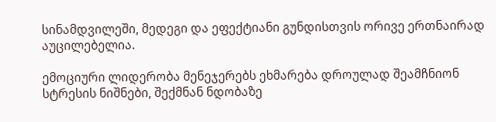სინამდვილეში, მედეგი და ეფექტიანი გუნდისთვის ორივე ერთნაირად აუცილებელია.

ემოციური ლიდერობა მენეჯერებს ეხმარება დროულად შეამჩნიონ სტრესის ნიშნები, შექმნან ნდობაზე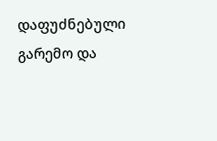დაფუძნებული გარემო და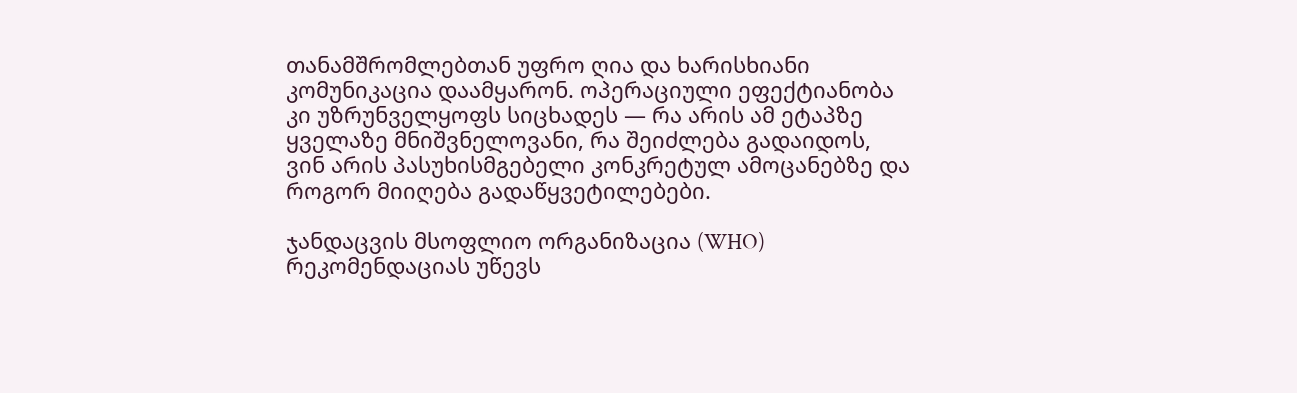თანამშრომლებთან უფრო ღია და ხარისხიანი კომუნიკაცია დაამყარონ. ოპერაციული ეფექტიანობა კი უზრუნველყოფს სიცხადეს — რა არის ამ ეტაპზე ყველაზე მნიშვნელოვანი, რა შეიძლება გადაიდოს, ვინ არის პასუხისმგებელი კონკრეტულ ამოცანებზე და როგორ მიიღება გადაწყვეტილებები.

ჯანდაცვის მსოფლიო ორგანიზაცია (WHO) რეკომენდაციას უწევს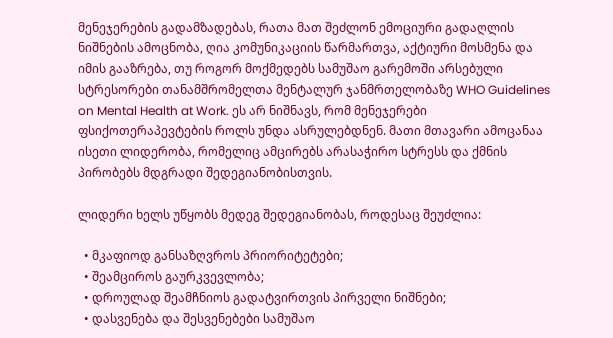მენეჯერების გადამზადებას, რათა მათ შეძლონ ემოციური გადაღლის ნიშნების ამოცნობა, ღია კომუნიკაციის წარმართვა, აქტიური მოსმენა და იმის გააზრება, თუ როგორ მოქმედებს სამუშაო გარემოში არსებული სტრესორები თანამშრომელთა მენტალურ ჯანმრთელობაზე WHO Guidelines on Mental Health at Work. ეს არ ნიშნავს, რომ მენეჯერები ფსიქოთერაპევტების როლს უნდა ასრულებდნენ. მათი მთავარი ამოცანაა ისეთი ლიდერობა, რომელიც ამცირებს არასაჭირო სტრესს და ქმნის პირობებს მდგრადი შედეგიანობისთვის.

ლიდერი ხელს უწყობს მედეგ შედეგიანობას, როდესაც შეუძლია:

  • მკაფიოდ განსაზღვროს პრიორიტეტები;
  • შეამციროს გაურკვევლობა;
  • დროულად შეამჩნიოს გადატვირთვის პირველი ნიშნები;
  • დასვენება და შესვენებები სამუშაო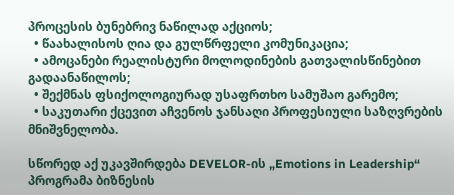პროცესის ბუნებრივ ნაწილად აქციოს;
  • წაახალისოს ღია და გულწრფელი კომუნიკაცია;
  • ამოცანები რეალისტური მოლოდინების გათვალისწინებით გადაანაწილოს;
  • შექმნას ფსიქოლოგიურად უსაფრთხო სამუშაო გარემო;
  • საკუთარი ქცევით აჩვენოს ჯანსაღი პროფესიული საზღვრების მნიშვნელობა.

სწორედ აქ უკავშირდება DEVELOR-ის „Emotions in Leadership“ პროგრამა ბიზნესის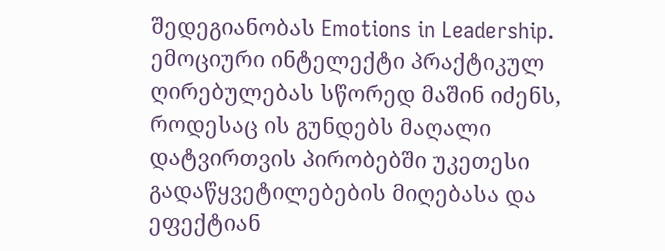შედეგიანობას Emotions in Leadership. ემოციური ინტელექტი პრაქტიკულ ღირებულებას სწორედ მაშინ იძენს, როდესაც ის გუნდებს მაღალი დატვირთვის პირობებში უკეთესი გადაწყვეტილებების მიღებასა და ეფექტიან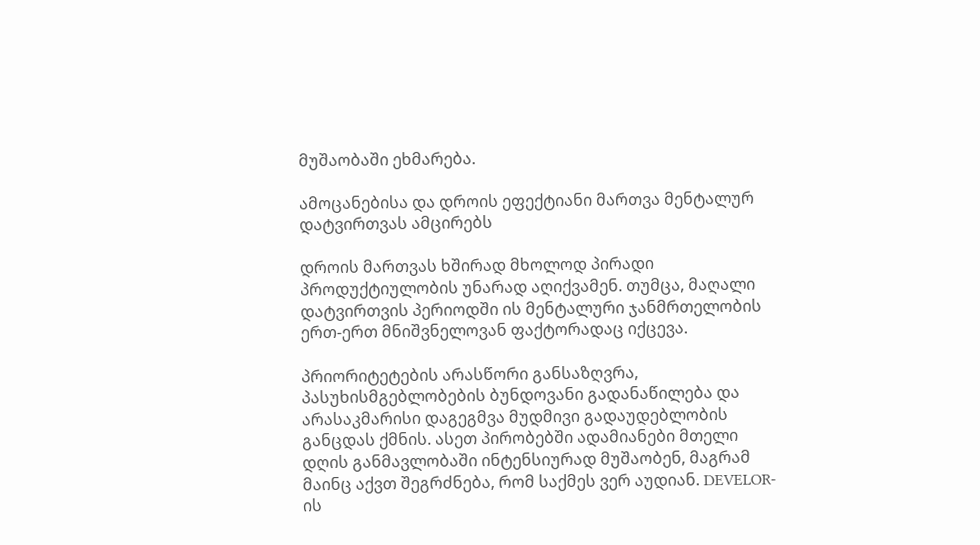მუშაობაში ეხმარება.

ამოცანებისა და დროის ეფექტიანი მართვა მენტალურ დატვირთვას ამცირებს

დროის მართვას ხშირად მხოლოდ პირადი პროდუქტიულობის უნარად აღიქვამენ. თუმცა, მაღალი დატვირთვის პერიოდში ის მენტალური ჯანმრთელობის ერთ-ერთ მნიშვნელოვან ფაქტორადაც იქცევა.

პრიორიტეტების არასწორი განსაზღვრა, პასუხისმგებლობების ბუნდოვანი გადანაწილება და არასაკმარისი დაგეგმვა მუდმივი გადაუდებლობის განცდას ქმნის. ასეთ პირობებში ადამიანები მთელი დღის განმავლობაში ინტენსიურად მუშაობენ, მაგრამ მაინც აქვთ შეგრძნება, რომ საქმეს ვერ აუდიან. DEVELOR-ის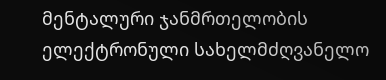მენტალური ჯანმრთელობის ელექტრონული სახელმძღვანელო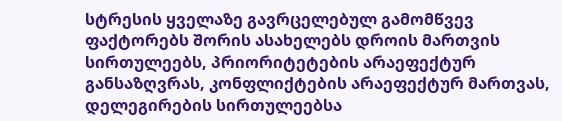სტრესის ყველაზე გავრცელებულ გამომწვევ ფაქტორებს შორის ასახელებს დროის მართვის სირთულეებს, პრიორიტეტების არაეფექტურ განსაზღვრას, კონფლიქტების არაეფექტურ მართვას, დელეგირების სირთულეებსა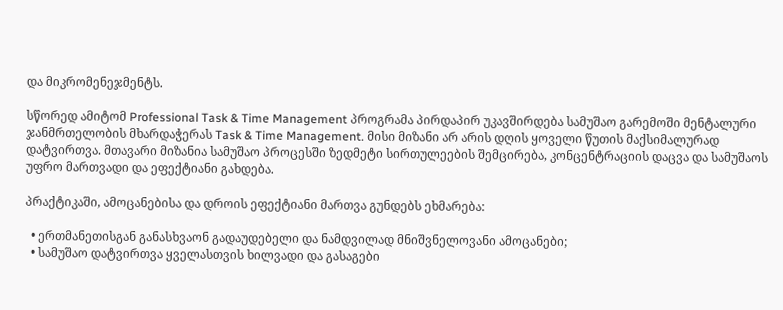და მიკრომენეჯმენტს.

სწორედ ამიტომ Professional Task & Time Management პროგრამა პირდაპირ უკავშირდება სამუშაო გარემოში მენტალური ჯანმრთელობის მხარდაჭერას Task & Time Management. მისი მიზანი არ არის დღის ყოველი წუთის მაქსიმალურად დატვირთვა. მთავარი მიზანია სამუშაო პროცესში ზედმეტი სირთულეების შემცირება, კონცენტრაციის დაცვა და სამუშაოს უფრო მართვადი და ეფექტიანი გახდება.

პრაქტიკაში, ამოცანებისა და დროის ეფექტიანი მართვა გუნდებს ეხმარება:

  • ერთმანეთისგან განასხვაონ გადაუდებელი და ნამდვილად მნიშვნელოვანი ამოცანები;
  • სამუშაო დატვირთვა ყველასთვის ხილვადი და გასაგები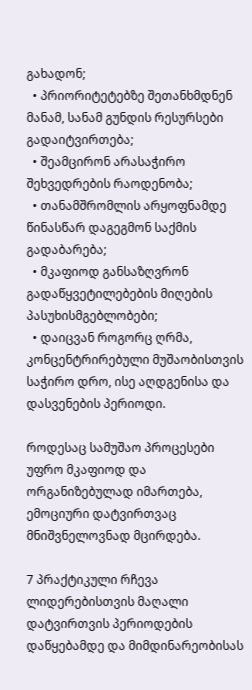გახადონ;
  • პრიორიტეტებზე შეთანხმდნენ მანამ, სანამ გუნდის რესურსები გადაიტვირთება;
  • შეამცირონ არასაჭირო შეხვედრების რაოდენობა;
  • თანამშრომლის არყოფნამდე წინასწარ დაგეგმონ საქმის გადაბარება;
  • მკაფიოდ განსაზღვრონ გადაწყვეტილებების მიღების პასუხისმგებლობები;
  • დაიცვან როგორც ღრმა, კონცენტრირებული მუშაობისთვის საჭირო დრო, ისე აღდგენისა და დასვენების პერიოდი.

როდესაც სამუშაო პროცესები უფრო მკაფიოდ და ორგანიზებულად იმართება, ემოციური დატვირთვაც მნიშვნელოვნად მცირდება.

7 პრაქტიკული რჩევა ლიდერებისთვის მაღალი დატვირთვის პერიოდების დაწყებამდე და მიმდინარეობისას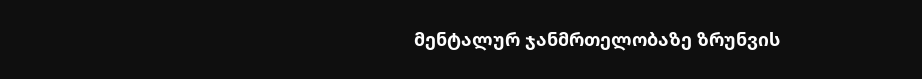მენტალურ ჯანმრთელობაზე ზრუნვის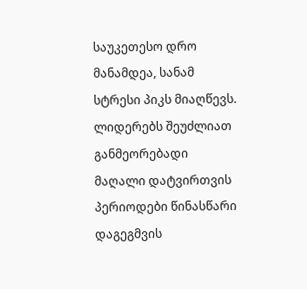საუკეთესო დრო მანამდეა, სანამ სტრესი პიკს მიაღწევს. ლიდერებს შეუძლიათ განმეორებადი მაღალი დატვირთვის პერიოდები წინასწარი დაგეგმვის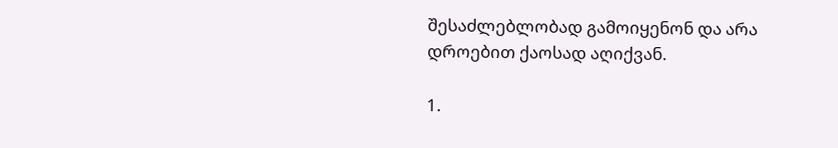შესაძლებლობად გამოიყენონ და არა დროებით ქაოსად აღიქვან.

1.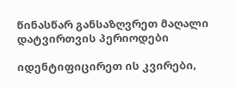წინასწარ განსაზღვრეთ მაღალი დატვირთვის პერიოდები

იდენტიფიცირეთ ის კვირები,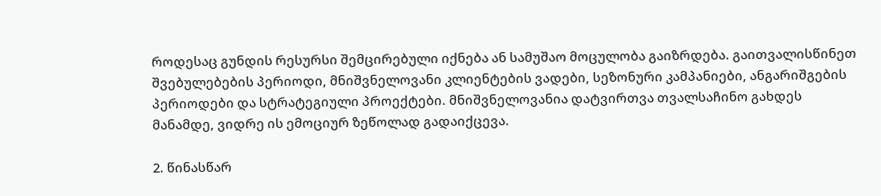როდესაც გუნდის რესურსი შემცირებული იქნება ან სამუშაო მოცულობა გაიზრდება. გაითვალისწინეთ შვებულებების პერიოდი, მნიშვნელოვანი კლიენტების ვადები, სეზონური კამპანიები, ანგარიშგების პერიოდები და სტრატეგიული პროექტები. მნიშვნელოვანია დატვირთვა თვალსაჩინო გახდეს მანამდე, ვიდრე ის ემოციურ ზეწოლად გადაიქცევა.

2. წინასწარ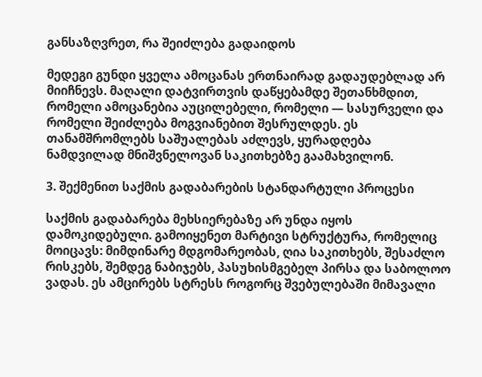განსაზღვრეთ, რა შეიძლება გადაიდოს

მედეგი გუნდი ყველა ამოცანას ერთნაირად გადაუდებლად არ მიიჩნევს. მაღალი დატვირთვის დაწყებამდე შეთანხმდით, რომელი ამოცანებია აუცილებელი, რომელი — სასურველი და რომელი შეიძლება მოგვიანებით შესრულდეს. ეს თანამშრომლებს საშუალებას აძლევს, ყურადღება ნამდვილად მნიშვნელოვან საკითხებზე გაამახვილონ.

3. შექმენით საქმის გადაბარების სტანდარტული პროცესი

საქმის გადაბარება მეხსიერებაზე არ უნდა იყოს დამოკიდებული. გამოიყენეთ მარტივი სტრუქტურა, რომელიც მოიცავს: მიმდინარე მდგომარეობას, ღია საკითხებს, შესაძლო რისკებს, შემდეგ ნაბიჯებს, პასუხისმგებელ პირსა და საბოლოო ვადას. ეს ამცირებს სტრესს როგორც შვებულებაში მიმავალი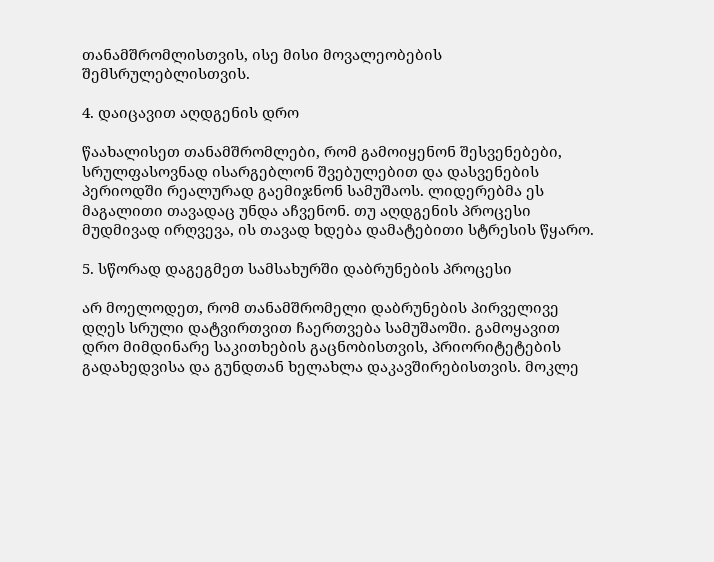თანამშრომლისთვის, ისე მისი მოვალეობების შემსრულებლისთვის.

4. დაიცავით აღდგენის დრო

წაახალისეთ თანამშრომლები, რომ გამოიყენონ შესვენებები, სრულფასოვნად ისარგებლონ შვებულებით და დასვენების პერიოდში რეალურად გაემიჯნონ სამუშაოს. ლიდერებმა ეს მაგალითი თავადაც უნდა აჩვენონ. თუ აღდგენის პროცესი მუდმივად ირღვევა, ის თავად ხდება დამატებითი სტრესის წყარო.

5. სწორად დაგეგმეთ სამსახურში დაბრუნების პროცესი

არ მოელოდეთ, რომ თანამშრომელი დაბრუნების პირველივე დღეს სრული დატვირთვით ჩაერთვება სამუშაოში. გამოყავით დრო მიმდინარე საკითხების გაცნობისთვის, პრიორიტეტების გადახედვისა და გუნდთან ხელახლა დაკავშირებისთვის. მოკლე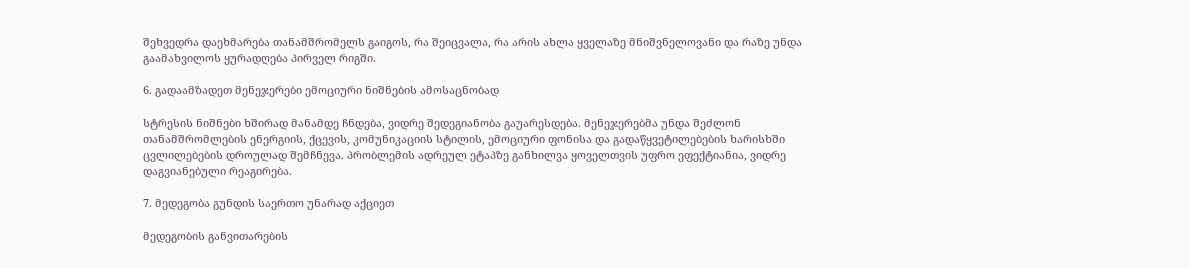შეხვედრა დაეხმარება თანამშრომელს გაიგოს, რა შეიცვალა, რა არის ახლა ყველაზე მნიშვნელოვანი და რაზე უნდა გაამახვილოს ყურადღება პირველ რიგში.

6. გადაამზადეთ მენეჯერები ემოციური ნიშნების ამოსაცნობად

სტრესის ნიშნები ხშირად მანამდე ჩნდება, ვიდრე შედეგიანობა გაუარესდება. მენეჯერებმა უნდა შეძლონ თანამშრომლების ენერგიის, ქცევის, კომუნიკაციის სტილის, ემოციური ფონისა და გადაწყვეტილებების ხარისხში ცვლილებების დროულად შემჩნევა. პრობლემის ადრეულ ეტაპზე განხილვა ყოველთვის უფრო ეფექტიანია, ვიდრე დაგვიანებული რეაგირება.

7. მედეგობა გუნდის საერთო უნარად აქციეთ

მედეგობის განვითარების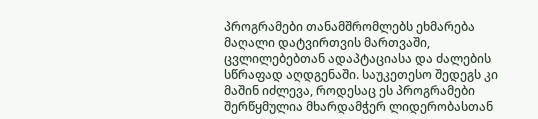პროგრამები თანამშრომლებს ეხმარება მაღალი დატვირთვის მართვაში, ცვლილებებთან ადაპტაციასა და ძალების სწრაფად აღდგენაში. საუკეთესო შედეგს კი მაშინ იძლევა, როდესაც ეს პროგრამები შერწყმულია მხარდამჭერ ლიდერობასთან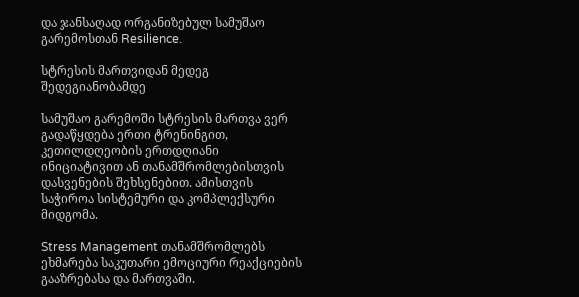და ჯანსაღად ორგანიზებულ სამუშაო გარემოსთან Resilience.

სტრესის მართვიდან მედეგ შედეგიანობამდე

სამუშაო გარემოში სტრესის მართვა ვერ გადაწყდება ერთი ტრენინგით, კეთილდღეობის ერთდღიანი ინიციატივით ან თანამშრომლებისთვის დასვენების შეხსენებით. ამისთვის საჭიროა სისტემური და კომპლექსური მიდგომა.

Stress Management თანამშრომლებს ეხმარება საკუთარი ემოციური რეაქციების გააზრებასა და მართვაში.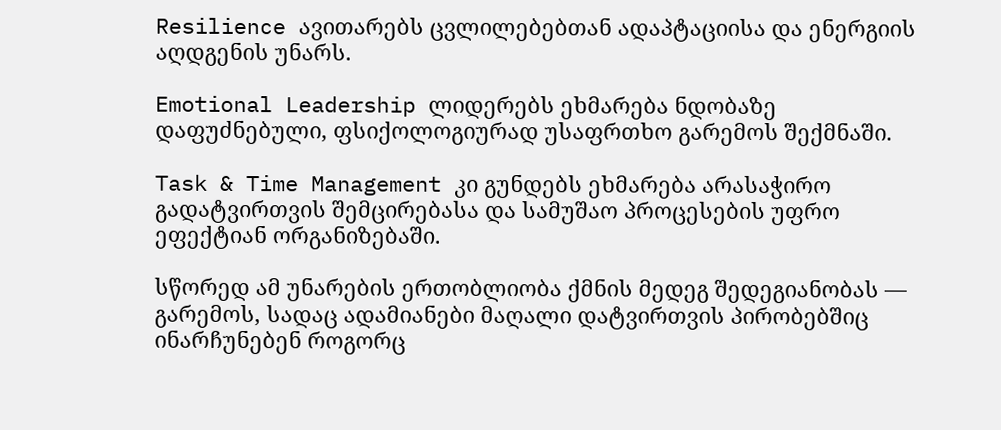Resilience ავითარებს ცვლილებებთან ადაპტაციისა და ენერგიის აღდგენის უნარს.

Emotional Leadership ლიდერებს ეხმარება ნდობაზე დაფუძნებული, ფსიქოლოგიურად უსაფრთხო გარემოს შექმნაში.

Task & Time Management კი გუნდებს ეხმარება არასაჭირო გადატვირთვის შემცირებასა და სამუშაო პროცესების უფრო ეფექტიან ორგანიზებაში.

სწორედ ამ უნარების ერთობლიობა ქმნის მედეგ შედეგიანობას — გარემოს, სადაც ადამიანები მაღალი დატვირთვის პირობებშიც ინარჩუნებენ როგორც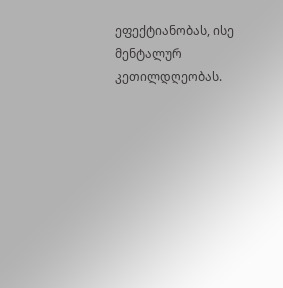ეფექტიანობას, ისე მენტალურ კეთილდღეობას.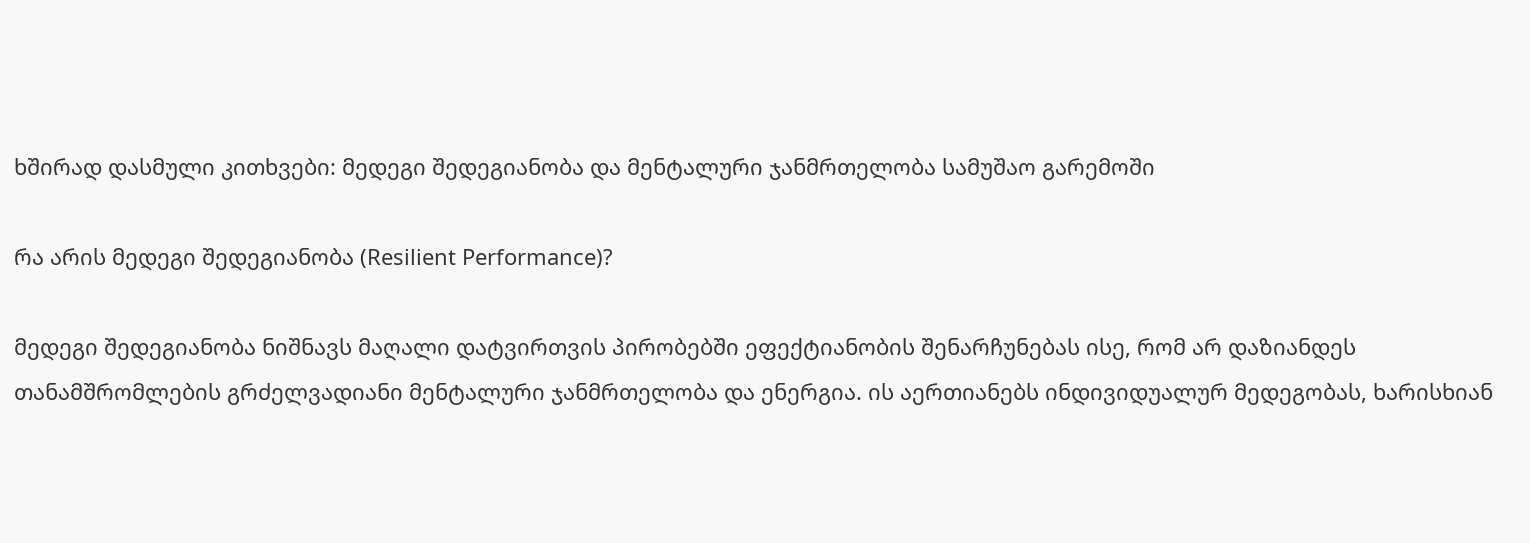ხშირად დასმული კითხვები: მედეგი შედეგიანობა და მენტალური ჯანმრთელობა სამუშაო გარემოში

რა არის მედეგი შედეგიანობა (Resilient Performance)?

მედეგი შედეგიანობა ნიშნავს მაღალი დატვირთვის პირობებში ეფექტიანობის შენარჩუნებას ისე, რომ არ დაზიანდეს თანამშრომლების გრძელვადიანი მენტალური ჯანმრთელობა და ენერგია. ის აერთიანებს ინდივიდუალურ მედეგობას, ხარისხიან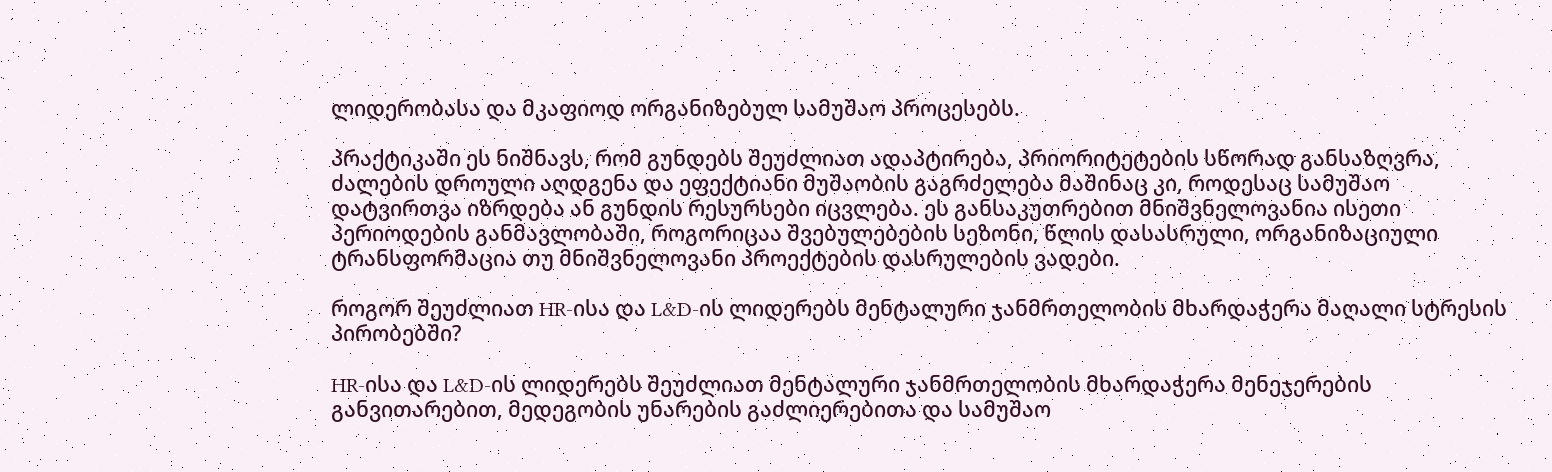ლიდერობასა და მკაფიოდ ორგანიზებულ სამუშაო პროცესებს.

პრაქტიკაში ეს ნიშნავს, რომ გუნდებს შეუძლიათ ადაპტირება, პრიორიტეტების სწორად განსაზღვრა, ძალების დროული აღდგენა და ეფექტიანი მუშაობის გაგრძელება მაშინაც კი, როდესაც სამუშაო დატვირთვა იზრდება ან გუნდის რესურსები იცვლება. ეს განსაკუთრებით მნიშვნელოვანია ისეთი პერიოდების განმავლობაში, როგორიცაა შვებულებების სეზონი, წლის დასასრული, ორგანიზაციული ტრანსფორმაცია თუ მნიშვნელოვანი პროექტების დასრულების ვადები.

როგორ შეუძლიათ HR-ისა და L&D-ის ლიდერებს მენტალური ჯანმრთელობის მხარდაჭერა მაღალი სტრესის პირობებში?

HR-ისა და L&D-ის ლიდერებს შეუძლიათ მენტალური ჯანმრთელობის მხარდაჭერა მენეჯერების განვითარებით, მედეგობის უნარების გაძლიერებითა და სამუშაო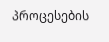პროცესების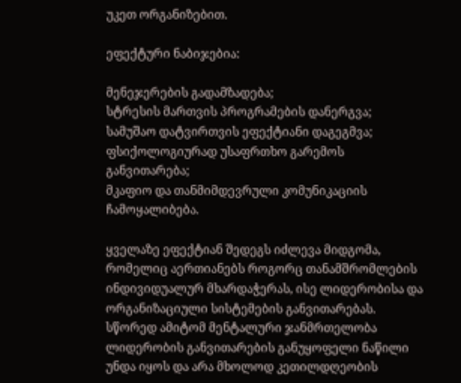უკეთ ორგანიზებით.

ეფექტური ნაბიჯებია:

მენეჯერების გადამზადება;
სტრესის მართვის პროგრამების დანერგვა;
სამუშაო დატვირთვის ეფექტიანი დაგეგმვა;
ფსიქოლოგიურად უსაფრთხო გარემოს განვითარება;
მკაფიო და თანმიმდევრული კომუნიკაციის ჩამოყალიბება.

ყველაზე ეფექტიან შედეგს იძლევა მიდგომა, რომელიც აერთიანებს როგორც თანამშრომლების ინდივიდუალურ მხარდაჭერას, ისე ლიდერობისა და ორგანიზაციული სისტემების განვითარებას. სწორედ ამიტომ მენტალური ჯანმრთელობა ლიდერობის განვითარების განუყოფელი ნაწილი უნდა იყოს და არა მხოლოდ კეთილდღეობის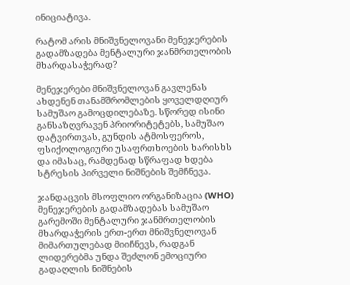ინიციატივა.

რატომ არის მნიშვნელოვანი მენეჯერების გადამზადება მენტალური ჯანმრთელობის მხარდასაჭერად?

მენეჯერები მნიშვნელოვან გავლენას ახდენენ თანამშრომლების ყოველდღიურ სამუშაო გამოცდილებაზე. სწორედ ისინი განსაზღვრავენ პრიორიტეტებს, სამუშაო დატვირთვას, გუნდის ატმოსფეროს, ფსიქოლოგიური უსაფრთხოების ხარისხს და იმასაც, რამდენად სწრაფად ხდება სტრესის პირველი ნიშნების შემჩნევა.

ჯანდაცვის მსოფლიო ორგანიზაცია (WHO) მენეჯერების გადამზადებას სამუშაო გარემოში მენტალური ჯანმრთელობის მხარდაჭერის ერთ-ერთ მნიშვნელოვან მიმართულებად მიიჩნევს, რადგან ლიდერებმა უნდა შეძლონ ემოციური გადაღლის ნიშნების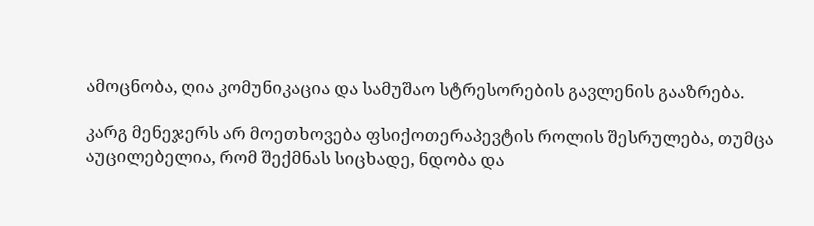ამოცნობა, ღია კომუნიკაცია და სამუშაო სტრესორების გავლენის გააზრება.

კარგ მენეჯერს არ მოეთხოვება ფსიქოთერაპევტის როლის შესრულება, თუმცა აუცილებელია, რომ შექმნას სიცხადე, ნდობა და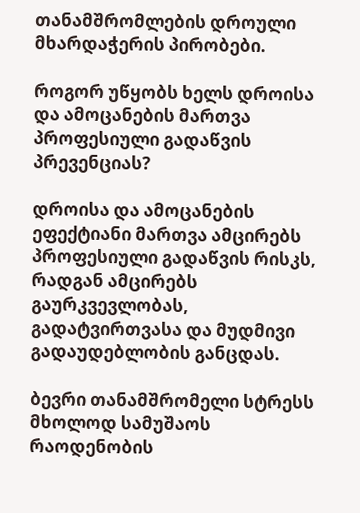თანამშრომლების დროული მხარდაჭერის პირობები.

როგორ უწყობს ხელს დროისა და ამოცანების მართვა პროფესიული გადაწვის პრევენციას?

დროისა და ამოცანების ეფექტიანი მართვა ამცირებს პროფესიული გადაწვის რისკს, რადგან ამცირებს გაურკვევლობას, გადატვირთვასა და მუდმივი გადაუდებლობის განცდას.

ბევრი თანამშრომელი სტრესს მხოლოდ სამუშაოს რაოდენობის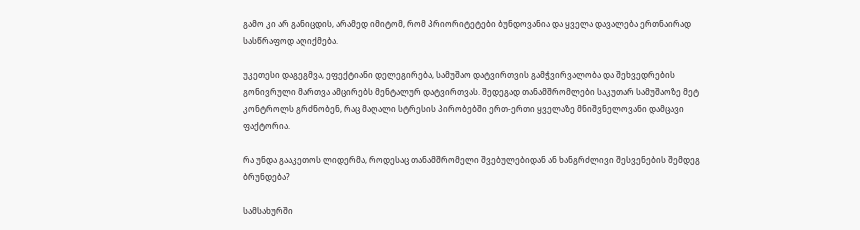გამო კი არ განიცდის, არამედ იმიტომ, რომ პრიორიტეტები ბუნდოვანია და ყველა დავალება ერთნაირად სასწრაფოდ აღიქმება.

უკეთესი დაგეგმვა, ეფექტიანი დელეგირება, სამუშაო დატვირთვის გამჭვირვალობა და შეხვედრების გონივრული მართვა ამცირებს მენტალურ დატვირთვას. შედეგად თანამშრომლები საკუთარ სამუშაოზე მეტ კონტროლს გრძნობენ, რაც მაღალი სტრესის პირობებში ერთ-ერთი ყველაზე მნიშვნელოვანი დამცავი ფაქტორია.

რა უნდა გააკეთოს ლიდერმა, როდესაც თანამშრომელი შვებულებიდან ან ხანგრძლივი შესვენების შემდეგ ბრუნდება?

სამსახურში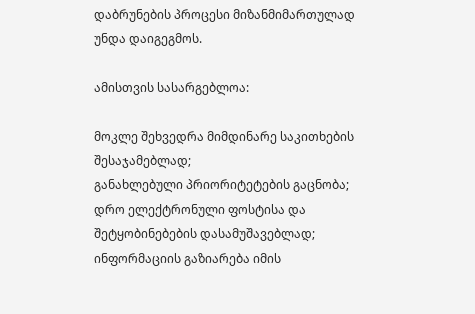დაბრუნების პროცესი მიზანმიმართულად უნდა დაიგეგმოს.

ამისთვის სასარგებლოა:

მოკლე შეხვედრა მიმდინარე საკითხების შესაჯამებლად;
განახლებული პრიორიტეტების გაცნობა;
დრო ელექტრონული ფოსტისა და შეტყობინებების დასამუშავებლად;
ინფორმაციის გაზიარება იმის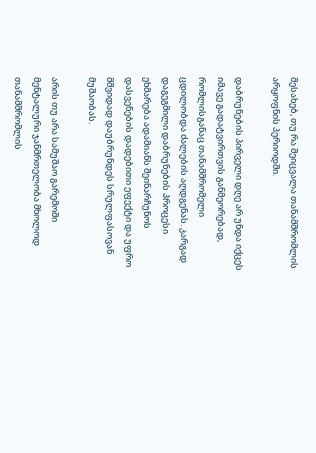შესახებ, თუ რა შეიცვალა თანამშრომლის არყოფნის პერიოდში.

დაბრუნების პირველი დღე არ უნდა იქცეს იმავე გადატვირთვის განმეორებად, რომლისგანაც თანამშრომელი ცდილობდა ძალების აღდგენას. კარგად დაგეგმილი დაბრუნების პროცესი ეხმარება ადამიანს შეინარჩუნოს დასვენების დადებითი ეფექტი და უფრო მშვიდად დაუბრუნდეს სრულფასოვან მუშაობას.

არის თუ არა სამუშაო გარემოში მენტალური ჯანმრთელობა მხოლოდ თანამშრომლის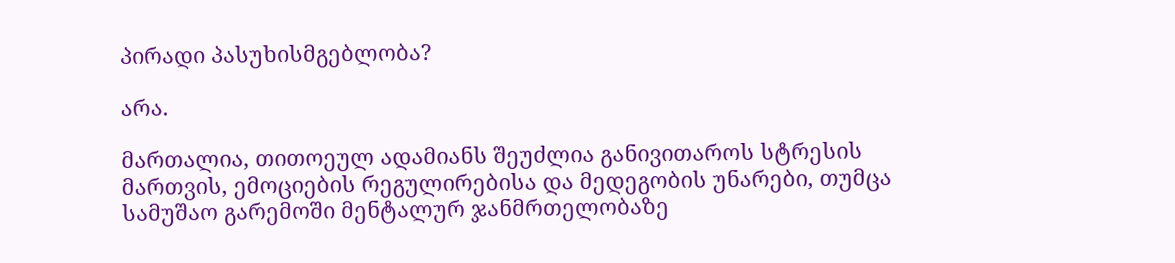პირადი პასუხისმგებლობა?

არა.

მართალია, თითოეულ ადამიანს შეუძლია განივითაროს სტრესის მართვის, ემოციების რეგულირებისა და მედეგობის უნარები, თუმცა სამუშაო გარემოში მენტალურ ჯანმრთელობაზე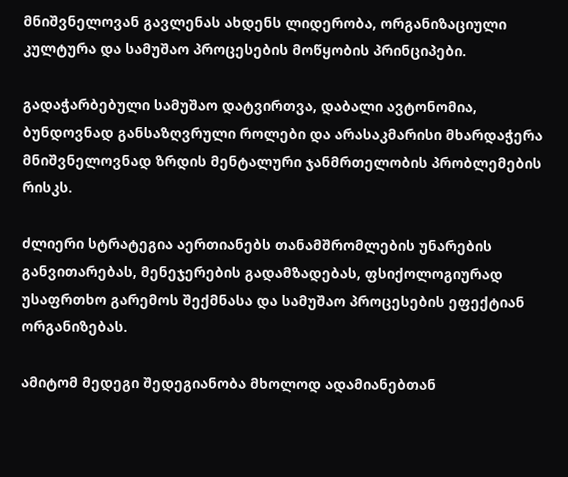მნიშვნელოვან გავლენას ახდენს ლიდერობა, ორგანიზაციული კულტურა და სამუშაო პროცესების მოწყობის პრინციპები.

გადაჭარბებული სამუშაო დატვირთვა, დაბალი ავტონომია, ბუნდოვნად განსაზღვრული როლები და არასაკმარისი მხარდაჭერა მნიშვნელოვნად ზრდის მენტალური ჯანმრთელობის პრობლემების რისკს.

ძლიერი სტრატეგია აერთიანებს თანამშრომლების უნარების განვითარებას, მენეჯერების გადამზადებას, ფსიქოლოგიურად უსაფრთხო გარემოს შექმნასა და სამუშაო პროცესების ეფექტიან ორგანიზებას.

ამიტომ მედეგი შედეგიანობა მხოლოდ ადამიანებთან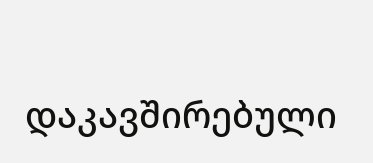დაკავშირებული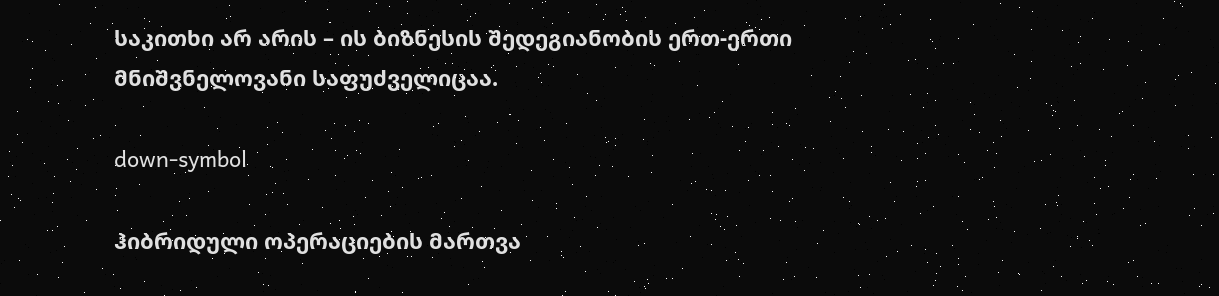საკითხი არ არის – ის ბიზნესის შედეგიანობის ერთ-ერთი მნიშვნელოვანი საფუძველიცაა.

down-symbol

ჰიბრიდული ოპერაციების მართვა